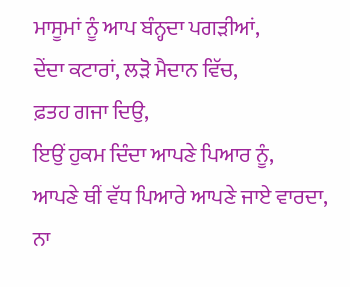ਮਾਸੂਮਾਂ ਨੂੰ ਆਪ ਬੰਨ੍ਹਦਾ ਪਗੜੀਆਂ,
ਦੇਂਦਾ ਕਟਾਰਾਂ, ਲੜੋ ਮੈਦਾਨ ਵਿੱਚ,
ਫ਼ਤਹ ਗਜਾ ਦਿਉ,
ਇਉਂ ਹੁਕਮ ਦਿੰਦਾ ਆਪਣੇ ਪਿਆਰ ਨੂੰ,
ਆਪਣੇ ਥੀਂ ਵੱਧ ਪਿਆਰੇ ਆਪਣੇ ਜਾਏ ਵਾਰਦਾ,
ਨਾ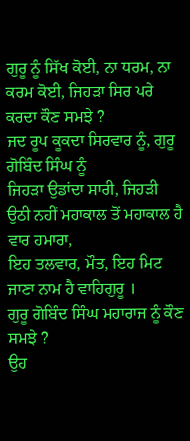ਗੁਰੂ ਨੂੰ ਸਿੱਖ ਕੋਈ, ਨਾ ਧਰਮ, ਨਾ ਕਰਮ ਕੋਈ, ਜਿਹੜਾ ਸਿਰ ਪਰੇ
ਕਰਦਾ ਕੌਣ ਸਮਝੇ ?
ਜਦ ਰੂਪ ਕੂਕਦਾ ਸਿਰਵਾਰ ਨੂੰ, ਗੁਰੂ ਗੋਬਿੰਦ ਸਿੰਘ ਨੂੰ
ਜਿਹੜਾ ਉਡਾਂਦਾ ਸਾਰੀ, ਜਿਹੜੀ ਉਠੀ ਨਹੀਂ ਮਹਾਕਾਲ ਤੋਂ ਮਹਾਕਾਲ ਹੈ
ਵਾਰ ਹਮਾਰਾ,
ਇਹ ਤਲਵਾਰ, ਮੌਤ, ਇਹ ਮਿਟ ਜਾਣਾ ਨਾਮ ਹੈ ਵਾਹਿਗੁਰੂ ।
ਗੁਰੂ ਗੋਬਿੰਦ ਸਿੰਘ ਮਹਾਰਾਜ ਨੂੰ ਕੌਣ ਸਮਝੇ ?
ਉਹ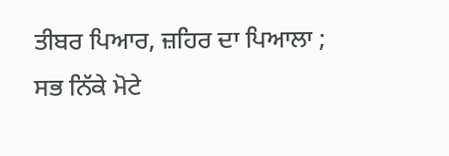ਤੀਬਰ ਪਿਆਰ, ਜ਼ਹਿਰ ਦਾ ਪਿਆਲਾ ;
ਸਭ ਨਿੱਕੇ ਮੋਟੇ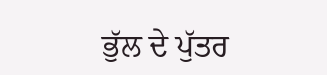ਭੁੱਲ ਦੇ ਪੁੱਤਰ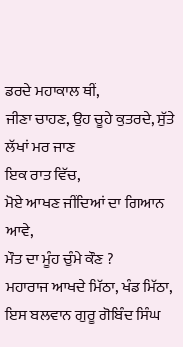ਡਰਦੇ ਮਹਾਕਾਲ ਥੀਂ,
ਜੀਣਾ ਚਾਹਣ, ਉਹ ਚੂਹੇ ਕੁਤਰਦੇ, ਸੁੱਤੇ ਲੱਖਾਂ ਮਰ ਜਾਣ
ਇਕ ਰਾਤ ਵਿੱਚ,
ਮੋਏ ਆਖਣ ਜੀਂਦਿਆਂ ਦਾ ਗਿਆਨ ਆਵੇ,
ਮੌਤ ਦਾ ਮੂੰਹ ਚੁੰਮੇ ਕੌਣ ?
ਮਹਾਰਾਜ ਆਖਦੇ ਮਿੱਠਾ, ਖੰਡ ਮਿੱਠਾ,
ਇਸ ਬਲਵਾਨ ਗੁਰੂ ਗੋਬਿੰਦ ਸਿੰਘ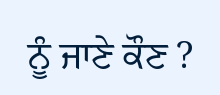ਨੂੰ ਜਾਣੇ ਕੌਣ ?